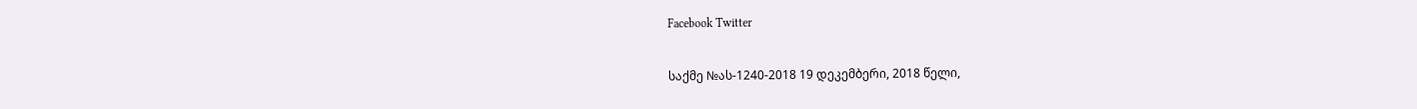Facebook Twitter

საქმე №ას-1240-2018 19 დეკემბერი, 2018 წელი,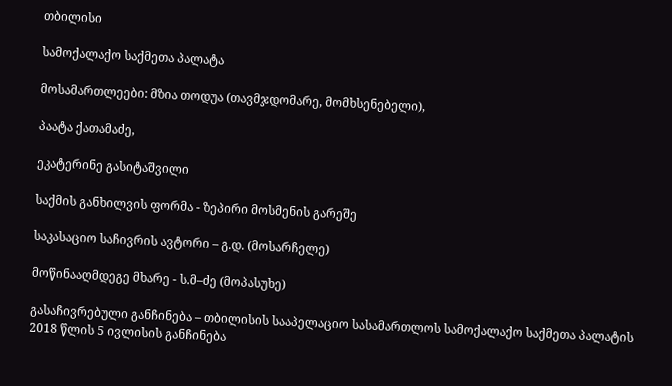თბილისი

სამოქალაქო საქმეთა პალატა

მოსამართლეები: მზია თოდუა (თავმჯდომარე, მომხსენებელი),

პაატა ქათამაძე,

ეკატერინე გასიტაშვილი

საქმის განხილვის ფორმა - ზეპირი მოსმენის გარეშე

საკასაციო საჩივრის ავტორი – გ.დ. (მოსარჩელე)

მოწინააღმდეგე მხარე - ს.მ–ძე (მოპასუხე)

გასაჩივრებული განჩინება – თბილისის სააპელაციო სასამართლოს სამოქალაქო საქმეთა პალატის 2018 წლის 5 ივლისის განჩინება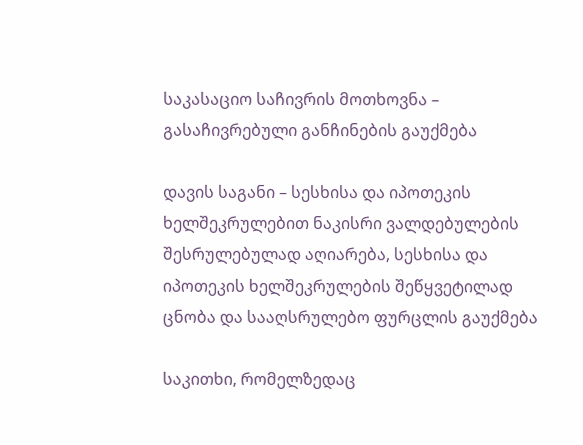საკასაციო საჩივრის მოთხოვნა – გასაჩივრებული განჩინების გაუქმება

დავის საგანი – სესხისა და იპოთეკის ხელშეკრულებით ნაკისრი ვალდებულების შესრულებულად აღიარება, სესხისა და იპოთეკის ხელშეკრულების შეწყვეტილად ცნობა და სააღსრულებო ფურცლის გაუქმება

საკითხი, რომელზედაც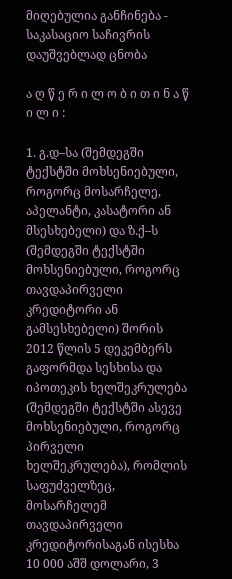მიღებულია განჩინება - საკასაციო საჩივრის დაუშვებლად ცნობა

ა ღ წ ე რ ი ლ ო ბ ი თ ი ნ ა წ ი ლ ი :

1. გ.დ–სა (შემდეგში ტექსტში მოხსენიებული, როგორც მოსარჩელე, აპელანტი, კასატორი ან მსესხებელი) და ზ.ქ–ს (შემდეგში ტექსტში მოხსენიებული, როგორც თავდაპირველი კრედიტორი ან გამსესხებელი) შორის 2012 წლის 5 დეკემბერს გაფორმდა სესხისა და იპოთეკის ხელშეკრულება (შემდეგში ტექსტში ასევე მოხსენიებული, როგორც პირველი ხელშეკრულება), რომლის საფუძველზეც, მოსარჩელემ თავდაპირველი კრედიტორისაგან ისესხა 10 000 აშშ დოლარი, 3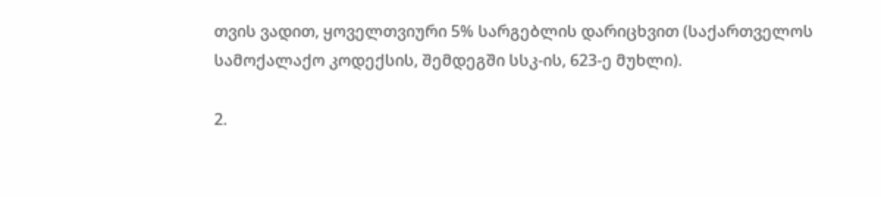თვის ვადით, ყოველთვიური 5% სარგებლის დარიცხვით (საქართველოს სამოქალაქო კოდექსის, შემდეგში სსკ-ის, 623-ე მუხლი).

2.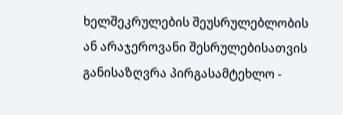ხელშეკრულების შეუსრულებლობის ან არაჯეროვანი შესრულებისათვის განისაზღვრა პირგასამტეხლო -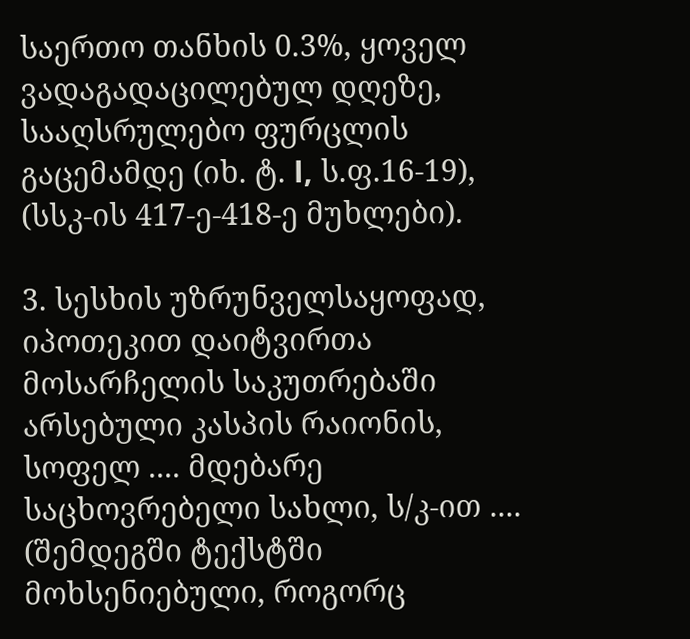საერთო თანხის 0.3%, ყოველ ვადაგადაცილებულ დღეზე, სააღსრულებო ფურცლის გაცემამდე (იხ. ტ. І, ს.ფ.16-19), (სსკ-ის 417-ე-418-ე მუხლები).

3. სესხის უზრუნველსაყოფად, იპოთეკით დაიტვირთა მოსარჩელის საკუთრებაში არსებული კასპის რაიონის, სოფელ .... მდებარე საცხოვრებელი სახლი, ს/კ-ით .... (შემდეგში ტექსტში მოხსენიებული, როგორც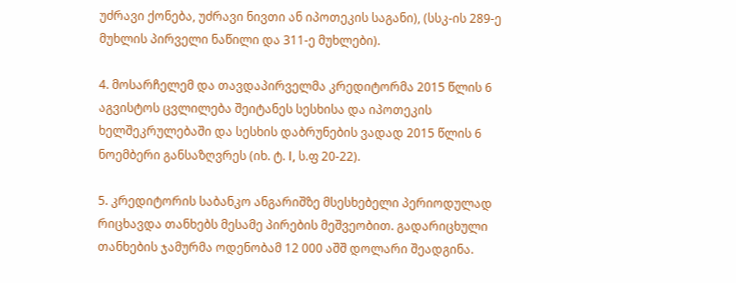უძრავი ქონება, უძრავი ნივთი ან იპოთეკის საგანი), (სსკ-ის 289-ე მუხლის პირველი ნაწილი და 311-ე მუხლები).

4. მოსარჩელემ და თავდაპირველმა კრედიტორმა 2015 წლის 6 აგვისტოს ცვლილება შეიტანეს სესხისა და იპოთეკის ხელშეკრულებაში და სესხის დაბრუნების ვადად 2015 წლის 6 ნოემბერი განსაზღვრეს (იხ. ტ. І, ს.ფ 20-22).

5. კრედიტორის საბანკო ანგარიშზე მსესხებელი პერიოდულად რიცხავდა თანხებს მესამე პირების მეშვეობით. გადარიცხული თანხების ჯამურმა ოდენობამ 12 000 აშშ დოლარი შეადგინა.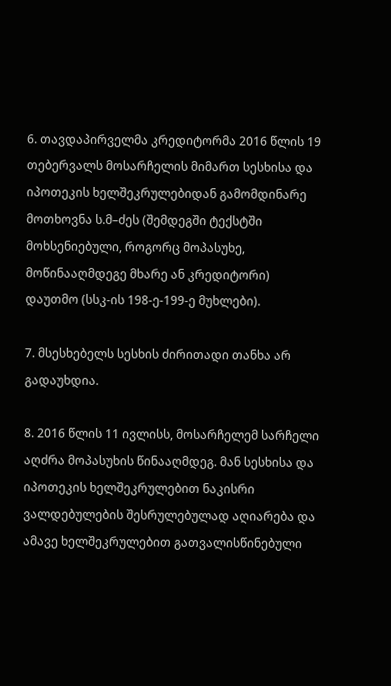6. თავდაპირველმა კრედიტორმა 2016 წლის 19 თებერვალს მოსარჩელის მიმართ სესხისა და იპოთეკის ხელშეკრულებიდან გამომდინარე მოთხოვნა ს.მ–ძეს (შემდეგში ტექსტში მოხსენიებული, როგორც მოპასუხე, მოწინააღმდეგე მხარე ან კრედიტორი) დაუთმო (სსკ-ის 198-ე-199-ე მუხლები).

7. მსესხებელს სესხის ძირითადი თანხა არ გადაუხდია.

8. 2016 წლის 11 ივლისს, მოსარჩელემ სარჩელი აღძრა მოპასუხის წინააღმდეგ. მან სესხისა და იპოთეკის ხელშეკრულებით ნაკისრი ვალდებულების შესრულებულად აღიარება და ამავე ხელშეკრულებით გათვალისწინებული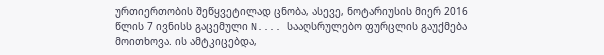ურთიერთობის შეწყვეტილად ცნობა, ასევე, ნოტარიუსის მიერ 2016 წლის 7 ივნისს გაცემული N.... სააღსრულებო ფურცლის გაუქმება მოითხოვა. ის ამტკიცებდა,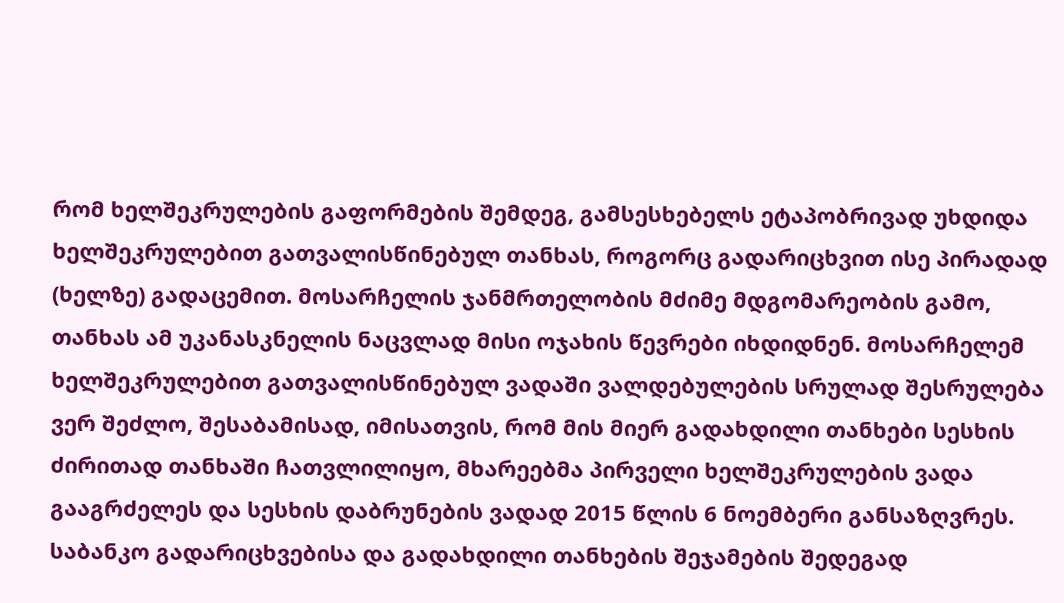რომ ხელშეკრულების გაფორმების შემდეგ, გამსესხებელს ეტაპობრივად უხდიდა ხელშეკრულებით გათვალისწინებულ თანხას, როგორც გადარიცხვით ისე პირადად (ხელზე) გადაცემით. მოსარჩელის ჯანმრთელობის მძიმე მდგომარეობის გამო, თანხას ამ უკანასკნელის ნაცვლად მისი ოჯახის წევრები იხდიდნენ. მოსარჩელემ ხელშეკრულებით გათვალისწინებულ ვადაში ვალდებულების სრულად შესრულება ვერ შეძლო, შესაბამისად, იმისათვის, რომ მის მიერ გადახდილი თანხები სესხის ძირითად თანხაში ჩათვლილიყო, მხარეებმა პირველი ხელშეკრულების ვადა გააგრძელეს და სესხის დაბრუნების ვადად 2015 წლის 6 ნოემბერი განსაზღვრეს. საბანკო გადარიცხვებისა და გადახდილი თანხების შეჯამების შედეგად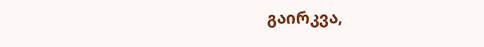გაირკვა,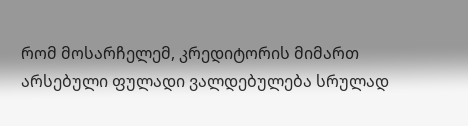რომ მოსარჩელემ, კრედიტორის მიმართ არსებული ფულადი ვალდებულება სრულად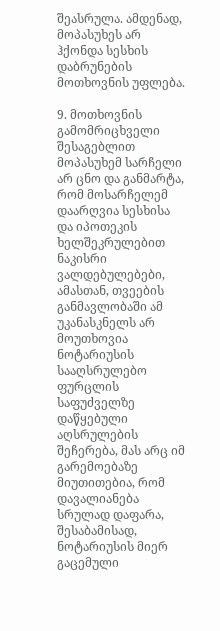შეასრულა. ამდენად, მოპასუხეს არ ჰქონდა სესხის დაბრუნების მოთხოვნის უფლება.

9. მოთხოვნის გამომრიცხველი შესაგებლით მოპასუხემ სარჩელი არ ცნო და განმარტა, რომ მოსარჩელემ დაარღვია სესხისა და იპოთეკის ხელშეკრულებით ნაკისრი ვალდებულებები, ამასთან, თვეების განმავლობაში ამ უკანასკნელს არ მოუთხოვია ნოტარიუსის სააღსრულებო ფურცლის საფუძველზე დაწყებული აღსრულების შეჩერება, მას არც იმ გარემოებაზე მიუთითებია, რომ დავალიანება სრულად დაფარა, შესაბამისად, ნოტარიუსის მიერ გაცემული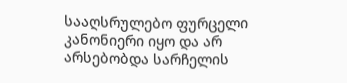სააღსრულებო ფურცელი კანონიერი იყო და არ არსებობდა სარჩელის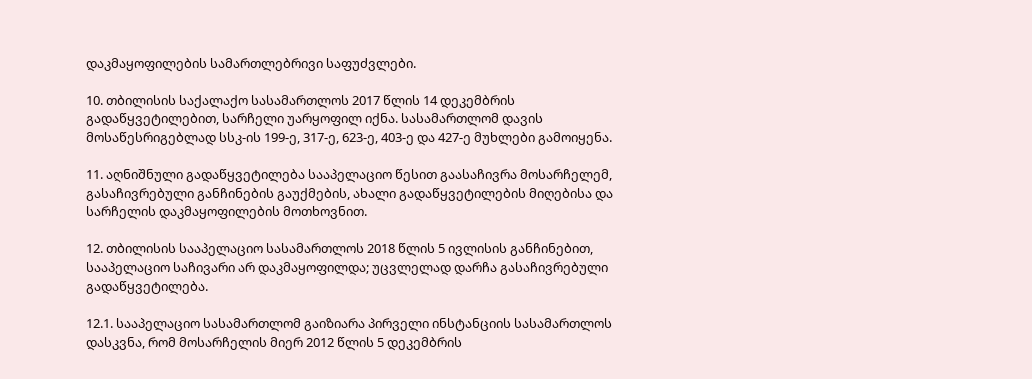დაკმაყოფილების სამართლებრივი საფუძვლები.

10. თბილისის საქალაქო სასამართლოს 2017 წლის 14 დეკემბრის გადაწყვეტილებით, სარჩელი უარყოფილ იქნა. სასამართლომ დავის მოსაწესრიგებლად სსკ-ის 199-ე, 317-ე, 623-ე, 403-ე და 427-ე მუხლები გამოიყენა.

11. აღნიშნული გადაწყვეტილება სააპელაციო წესით გაასაჩივრა მოსარჩელემ, გასაჩივრებული განჩინების გაუქმების, ახალი გადაწყვეტილების მიღებისა და სარჩელის დაკმაყოფილების მოთხოვნით.

12. თბილისის სააპელაციო სასამართლოს 2018 წლის 5 ივლისის განჩინებით, სააპელაციო საჩივარი არ დაკმაყოფილდა; უცვლელად დარჩა გასაჩივრებული გადაწყვეტილება.

12.1. სააპელაციო სასამართლომ გაიზიარა პირველი ინსტანციის სასამართლოს დასკვნა, რომ მოსარჩელის მიერ 2012 წლის 5 დეკემბრის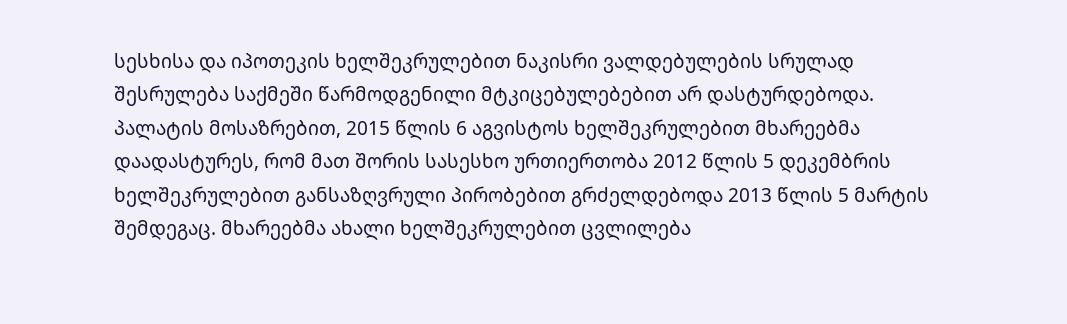სესხისა და იპოთეკის ხელშეკრულებით ნაკისრი ვალდებულების სრულად შესრულება საქმეში წარმოდგენილი მტკიცებულებებით არ დასტურდებოდა. პალატის მოსაზრებით, 2015 წლის 6 აგვისტოს ხელშეკრულებით მხარეებმა დაადასტურეს, რომ მათ შორის სასესხო ურთიერთობა 2012 წლის 5 დეკემბრის ხელშეკრულებით განსაზღვრული პირობებით გრძელდებოდა 2013 წლის 5 მარტის შემდეგაც. მხარეებმა ახალი ხელშეკრულებით ცვლილება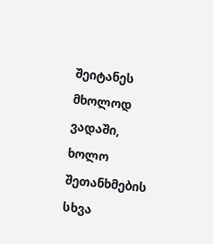შეიტანეს მხოლოდ ვადაში, ხოლო შეთანხმების სხვა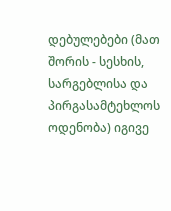დებულებები (მათ შორის - სესხის, სარგებლისა და პირგასამტეხლოს ოდენობა) იგივე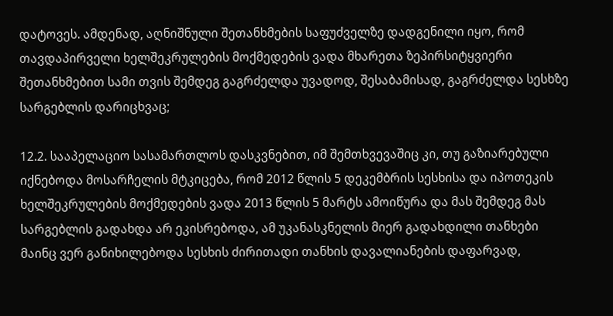დატოვეს. ამდენად, აღნიშნული შეთანხმების საფუძველზე დადგენილი იყო, რომ თავდაპირველი ხელშეკრულების მოქმედების ვადა მხარეთა ზეპირსიტყვიერი შეთანხმებით სამი თვის შემდეგ გაგრძელდა უვადოდ, შესაბამისად, გაგრძელდა სესხზე სარგებლის დარიცხვაც;

12.2. სააპელაციო სასამართლოს დასკვნებით, იმ შემთხვევაშიც კი, თუ გაზიარებული იქნებოდა მოსარჩელის მტკიცება, რომ 2012 წლის 5 დეკემბრის სესხისა და იპოთეკის ხელშეკრულების მოქმედების ვადა 2013 წლის 5 მარტს ამოიწურა და მას შემდეგ მას სარგებლის გადახდა არ ეკისრებოდა, ამ უკანასკნელის მიერ გადახდილი თანხები მაინც ვერ განიხილებოდა სესხის ძირითადი თანხის დავალიანების დაფარვად,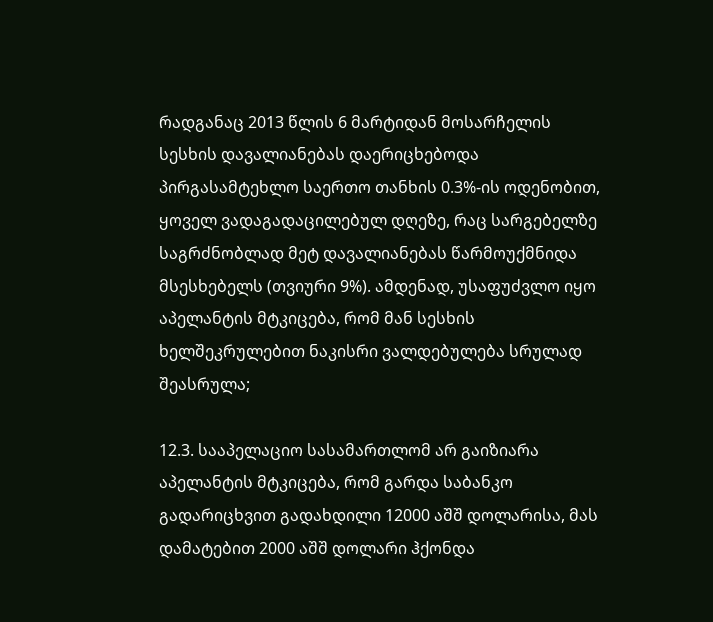რადგანაც 2013 წლის 6 მარტიდან მოსარჩელის სესხის დავალიანებას დაერიცხებოდა პირგასამტეხლო საერთო თანხის 0.3%-ის ოდენობით, ყოველ ვადაგადაცილებულ დღეზე, რაც სარგებელზე საგრძნობლად მეტ დავალიანებას წარმოუქმნიდა მსესხებელს (თვიური 9%). ამდენად, უსაფუძვლო იყო აპელანტის მტკიცება, რომ მან სესხის ხელშეკრულებით ნაკისრი ვალდებულება სრულად შეასრულა;

12.3. სააპელაციო სასამართლომ არ გაიზიარა აპელანტის მტკიცება, რომ გარდა საბანკო გადარიცხვით გადახდილი 12000 აშშ დოლარისა, მას დამატებით 2000 აშშ დოლარი ჰქონდა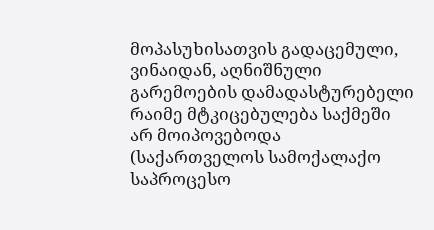მოპასუხისათვის გადაცემული, ვინაიდან, აღნიშნული გარემოების დამადასტურებელი რაიმე მტკიცებულება საქმეში არ მოიპოვებოდა (საქართველოს სამოქალაქო საპროცესო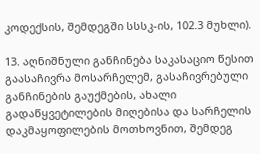კოდექსის, შემდეგში სსსკ-ის, 102.3 მუხლი).

13. აღნიშნული განჩინება საკასაციო წესით გაასაჩივრა მოსარჩელემ, გასაჩივრებული განჩინების გაუქმების, ახალი გადაწყვეტილების მიღებისა და სარჩელის დაკმაყოფილების მოთხოვნით, შემდეგ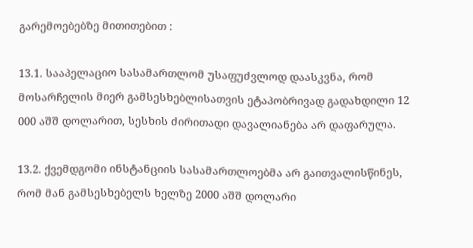გარემოებებზე მითითებით :

13.1. სააპელაციო სასამართლომ უსაფუძვლოდ დაასკვნა, რომ მოსარჩელის მიერ გამსესხებლისათვის ეტაპობრივად გადახდილი 12 000 აშშ დოლარით, სესხის ძირითადი დავალიანება არ დაფარულა.

13.2. ქვემდგომი ინსტანციის სასამართლოებმა არ გაითვალისწინეს, რომ მან გამსესხებელს ხელზე 2000 აშშ დოლარი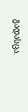გადასცა.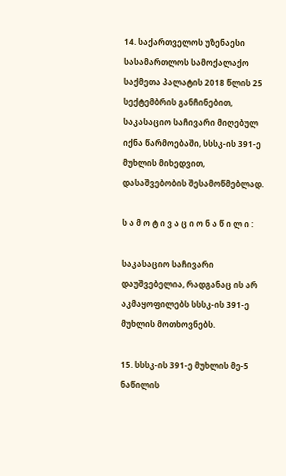14. საქართველოს უზენაესი სასამართლოს სამოქალაქო საქმეთა პალატის 2018 წლის 25 სექტემბრის განჩინებით, საკასაციო საჩივარი მიღებულ იქნა წარმოებაში, სსსკ-ის 391-ე მუხლის მიხედვით, დასაშვებობის შესამოწმებლად.

ს ა მ ო ტ ი ვ ა ც ი ო ნ ა წ ი ლ ი :

საკასაციო საჩივარი დაუშვებელია, რადგანაც ის არ აკმაყოფილებს სსსკ-ის 391-ე მუხლის მოთხოვნებს.

15. სსსკ-ის 391-ე მუხლის მე-5 ნაწილის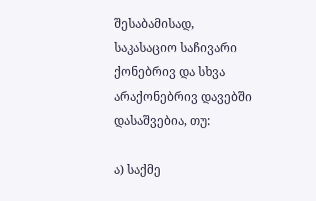შესაბამისად, საკასაციო საჩივარი ქონებრივ და სხვა არაქონებრივ დავებში დასაშვებია, თუ:

ა) საქმე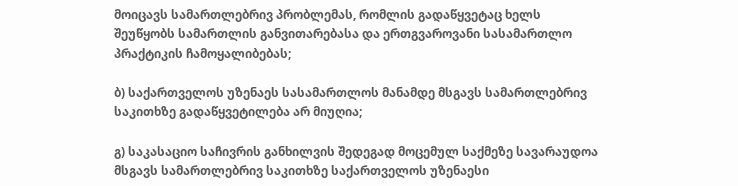მოიცავს სამართლებრივ პრობლემას, რომლის გადაწყვეტაც ხელს შეუწყობს სამართლის განვითარებასა და ერთგვაროვანი სასამართლო პრაქტიკის ჩამოყალიბებას;

ბ) საქართველოს უზენაეს სასამართლოს მანამდე მსგავს სამართლებრივ საკითხზე გადაწყვეტილება არ მიუღია;

გ) საკასაციო საჩივრის განხილვის შედეგად მოცემულ საქმეზე სავარაუდოა მსგავს სამართლებრივ საკითხზე საქართველოს უზენაესი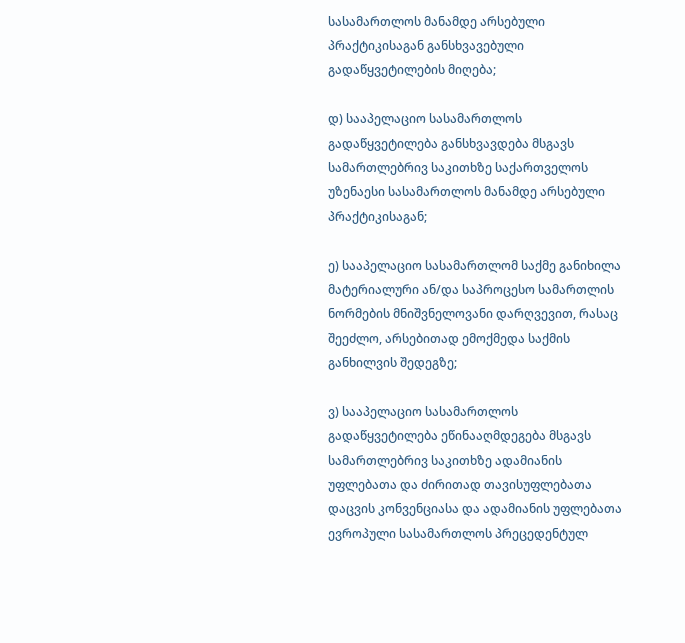სასამართლოს მანამდე არსებული პრაქტიკისაგან განსხვავებული გადაწყვეტილების მიღება;

დ) სააპელაციო სასამართლოს გადაწყვეტილება განსხვავდება მსგავს სამართლებრივ საკითხზე საქართველოს უზენაესი სასამართლოს მანამდე არსებული პრაქტიკისაგან;

ე) სააპელაციო სასამართლომ საქმე განიხილა მატერიალური ან/და საპროცესო სამართლის ნორმების მნიშვნელოვანი დარღვევით, რასაც შეეძლო, არსებითად ემოქმედა საქმის განხილვის შედეგზე;

ვ) სააპელაციო სასამართლოს გადაწყვეტილება ეწინააღმდეგება მსგავს სამართლებრივ საკითხზე ადამიანის უფლებათა და ძირითად თავისუფლებათა დაცვის კონვენციასა და ადამიანის უფლებათა ევროპული სასამართლოს პრეცედენტულ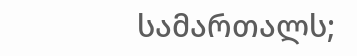სამართალს;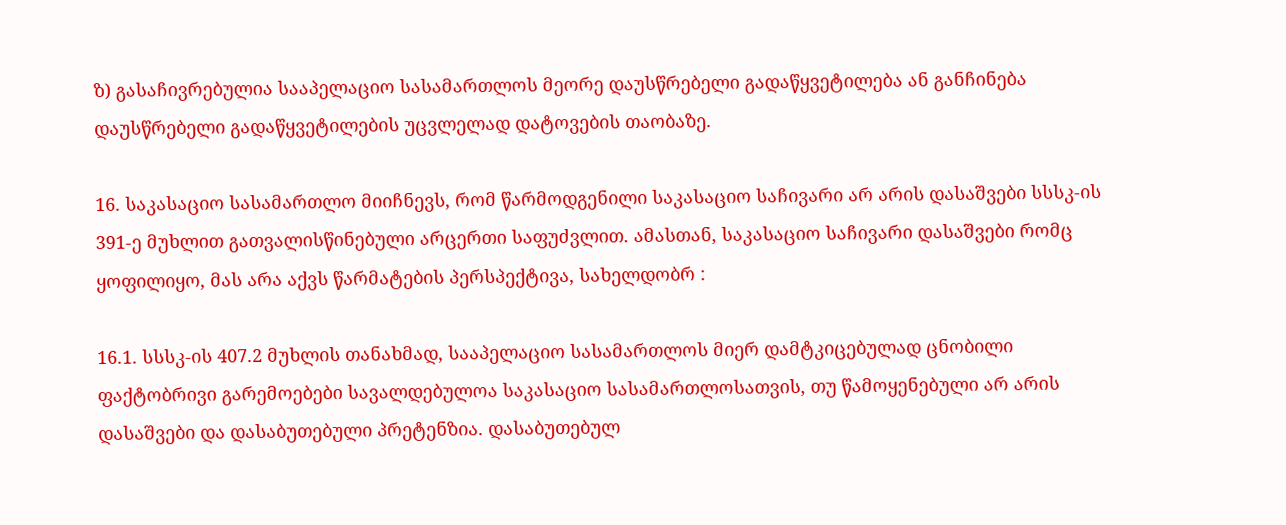ზ) გასაჩივრებულია სააპელაციო სასამართლოს მეორე დაუსწრებელი გადაწყვეტილება ან განჩინება დაუსწრებელი გადაწყვეტილების უცვლელად დატოვების თაობაზე.

16. საკასაციო სასამართლო მიიჩნევს, რომ წარმოდგენილი საკასაციო საჩივარი არ არის დასაშვები სსსკ-ის 391-ე მუხლით გათვალისწინებული არცერთი საფუძვლით. ამასთან, საკასაციო საჩივარი დასაშვები რომც ყოფილიყო, მას არა აქვს წარმატების პერსპექტივა, სახელდობრ :

16.1. სსსკ-ის 407.2 მუხლის თანახმად, სააპელაციო სასამართლოს მიერ დამტკიცებულად ცნობილი ფაქტობრივი გარემოებები სავალდებულოა საკასაციო სასამართლოსათვის, თუ წამოყენებული არ არის დასაშვები და დასაბუთებული პრეტენზია. დასაბუთებულ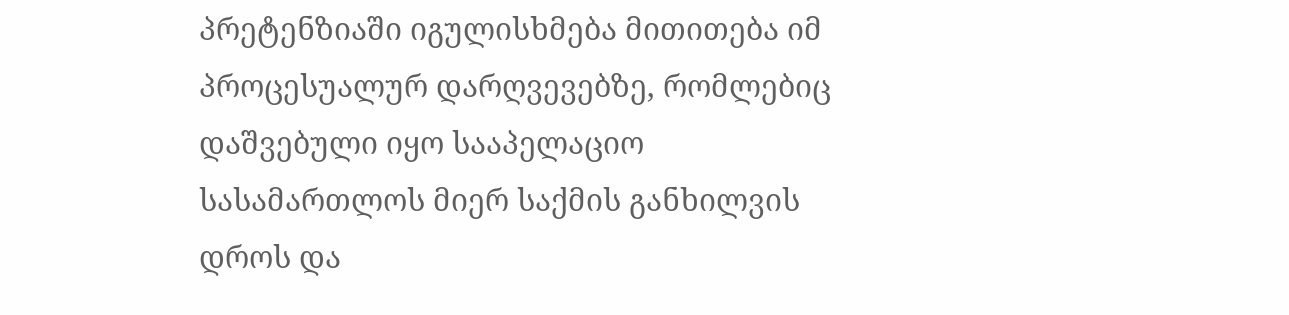პრეტენზიაში იგულისხმება მითითება იმ პროცესუალურ დარღვევებზე, რომლებიც დაშვებული იყო სააპელაციო სასამართლოს მიერ საქმის განხილვის დროს და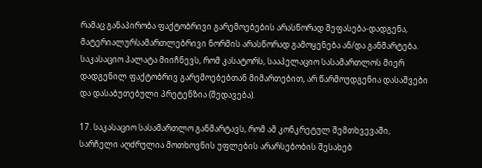რამაც განაპირობა ფაქტობრივი გარემოებების არასწორად შეფასება-დადგენა, მატერიალურსამართლებრივი ნორმის არასწორად გამოყენება ან/და განმარტება. საკასაციო პალატა მიიჩნევს, რომ კასატორს, სააპელაციო სასამართლოს მიერ დადგენილ ფაქტობრივ გარემოებებთან მიმართებით, არ წარმოუდგენია დასაშვები და დასაბუთებული პრეტენზია (შედავება).

17. საკასაციო სასამართლო განმარტავს, რომ ამ კონკრეტულ შემთხვევაში, სარჩელი აღძრულია მოთხოვნის უფლების არარსებობის შესახებ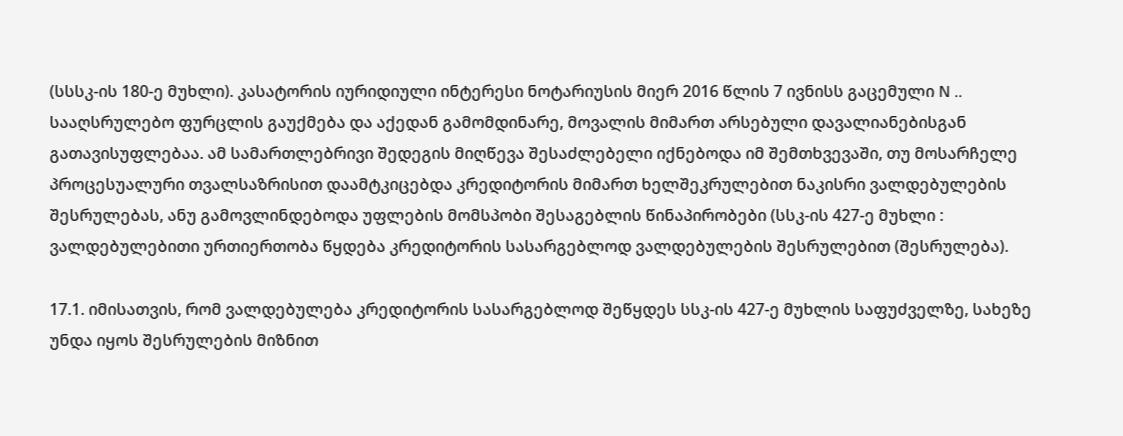(სსსკ-ის 180-ე მუხლი). კასატორის იურიდიული ინტერესი ნოტარიუსის მიერ 2016 წლის 7 ივნისს გაცემული N .. სააღსრულებო ფურცლის გაუქმება და აქედან გამომდინარე, მოვალის მიმართ არსებული დავალიანებისგან გათავისუფლებაა. ამ სამართლებრივი შედეგის მიღწევა შესაძლებელი იქნებოდა იმ შემთხვევაში, თუ მოსარჩელე პროცესუალური თვალსაზრისით დაამტკიცებდა კრედიტორის მიმართ ხელშეკრულებით ნაკისრი ვალდებულების შესრულებას, ანუ გამოვლინდებოდა უფლების მომსპობი შესაგებლის წინაპირობები (სსკ-ის 427-ე მუხლი : ვალდებულებითი ურთიერთობა წყდება კრედიტორის სასარგებლოდ ვალდებულების შესრულებით (შესრულება).

17.1. იმისათვის, რომ ვალდებულება კრედიტორის სასარგებლოდ შეწყდეს სსკ-ის 427-ე მუხლის საფუძველზე, სახეზე უნდა იყოს შესრულების მიზნით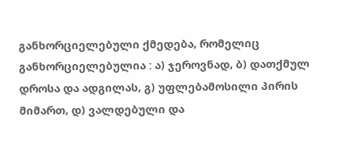განხორციელებული ქმედება, რომელიც განხორციელებულია : ა) ჯეროვნად, ბ) დათქმულ დროსა და ადგილას, გ) უფლებამოსილი პირის მიმართ, დ) ვალდებული და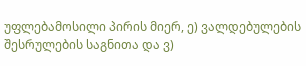უფლებამოსილი პირის მიერ, ე) ვალდებულების შესრულების საგნითა და ვ)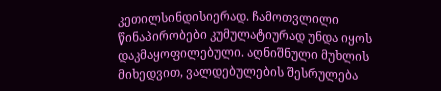კეთილსინდისიერად. ჩამოთვლილი წინაპირობები კუმულატიურად უნდა იყოს დაკმაყოფილებული. აღნიშნული მუხლის მიხედვით, ვალდებულების შესრულება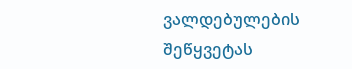ვალდებულების შეწყვეტას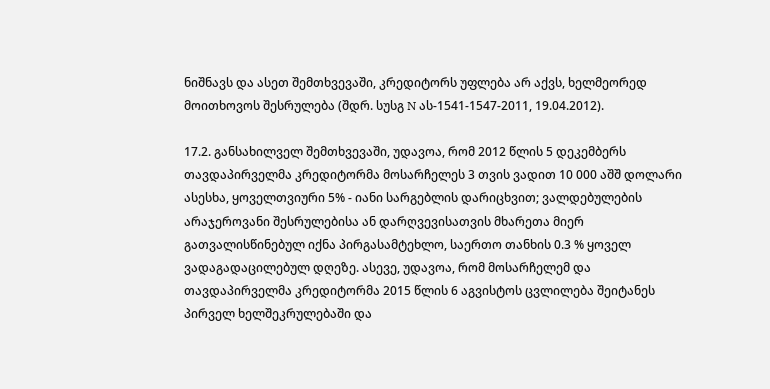ნიშნავს და ასეთ შემთხვევაში, კრედიტორს უფლება არ აქვს, ხელმეორედ მოითხოვოს შესრულება (შდრ. სუსგ N ას-1541-1547-2011, 19.04.2012).

17.2. განსახილველ შემთხვევაში, უდავოა, რომ 2012 წლის 5 დეკემბერს თავდაპირველმა კრედიტორმა მოსარჩელეს 3 თვის ვადით 10 000 აშშ დოლარი ასესხა, ყოველთვიური 5% - იანი სარგებლის დარიცხვით; ვალდებულების არაჯეროვანი შესრულებისა ან დარღვევისათვის მხარეთა მიერ გათვალისწინებულ იქნა პირგასამტეხლო, საერთო თანხის 0.3 % ყოველ ვადაგადაცილებულ დღეზე. ასევე, უდავოა, რომ მოსარჩელემ და თავდაპირველმა კრედიტორმა 2015 წლის 6 აგვისტოს ცვლილება შეიტანეს პირველ ხელშეკრულებაში და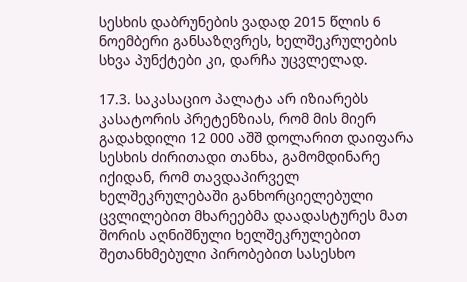სესხის დაბრუნების ვადად 2015 წლის 6 ნოემბერი განსაზღვრეს, ხელშეკრულების სხვა პუნქტები კი, დარჩა უცვლელად.

17.3. საკასაციო პალატა არ იზიარებს კასატორის პრეტენზიას, რომ მის მიერ გადახდილი 12 000 აშშ დოლარით დაიფარა სესხის ძირითადი თანხა, გამომდინარე იქიდან, რომ თავდაპირველ ხელშეკრულებაში განხორციელებული ცვლილებით მხარეებმა დაადასტურეს მათ შორის აღნიშნული ხელშეკრულებით შეთანხმებული პირობებით სასესხო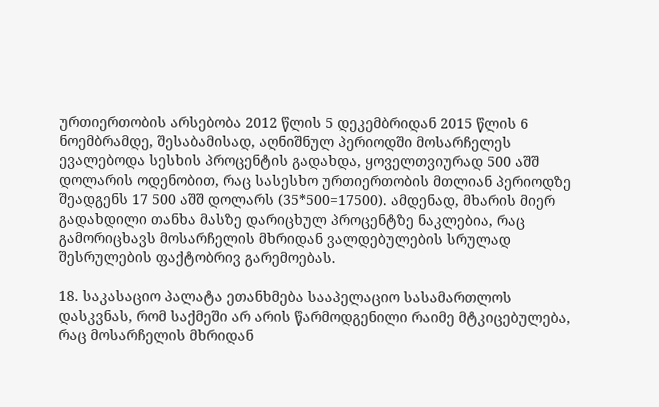ურთიერთობის არსებობა 2012 წლის 5 დეკემბრიდან 2015 წლის 6 ნოემბრამდე, შესაბამისად, აღნიშნულ პერიოდში მოსარჩელეს ევალებოდა სესხის პროცენტის გადახდა, ყოველთვიურად 500 აშშ დოლარის ოდენობით, რაც სასესხო ურთიერთობის მთლიან პერიოდზე შეადგენს 17 500 აშშ დოლარს (35*500=17500). ამდენად, მხარის მიერ გადახდილი თანხა მასზე დარიცხულ პროცენტზე ნაკლებია, რაც გამორიცხავს მოსარჩელის მხრიდან ვალდებულების სრულად შესრულების ფაქტობრივ გარემოებას.

18. საკასაციო პალატა ეთანხმება სააპელაციო სასამართლოს დასკვნას, რომ საქმეში არ არის წარმოდგენილი რაიმე მტკიცებულება, რაც მოსარჩელის მხრიდან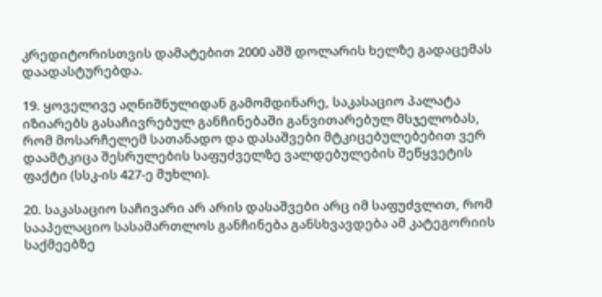კრედიტორისთვის დამატებით 2000 აშშ დოლარის ხელზე გადაცემას დაადასტურებდა.

19. ყოველივე აღნიშნულიდან გამომდინარე, საკასაციო პალატა იზიარებს გასაჩივრებულ განჩინებაში განვითარებულ მსჯელობას, რომ მოსარჩელემ სათანადო და დასაშვები მტკიცებულებებით ვერ დაამტკიცა შესრულების საფუძველზე ვალდებულების შეწყვეტის ფაქტი (სსკ-ის 427-ე მუხლი).

20. საკასაციო საჩივარი არ არის დასაშვები არც იმ საფუძვლით, რომ სააპელაციო სასამართლოს განჩინება განსხვავდება ამ კატეგორიის საქმეებზე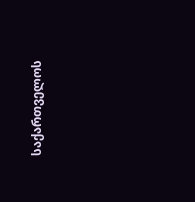საქართველოს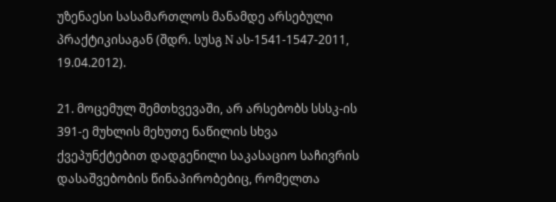უზენაესი სასამართლოს მანამდე არსებული პრაქტიკისაგან (შდრ. სუსგ N ას-1541-1547-2011, 19.04.2012).

21. მოცემულ შემთხვევაში, არ არსებობს სსსკ-ის 391-ე მუხლის მეხუთე ნაწილის სხვა ქვეპუნქტებით დადგენილი საკასაციო საჩივრის დასაშვებობის წინაპირობებიც, რომელთა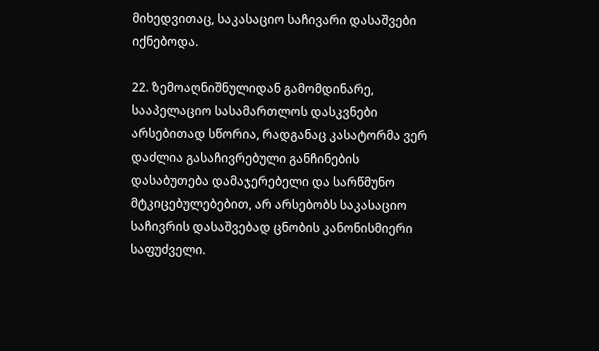მიხედვითაც, საკასაციო საჩივარი დასაშვები იქნებოდა.

22. ზემოაღნიშნულიდან გამომდინარე, სააპელაციო სასამართლოს დასკვნები არსებითად სწორია, რადგანაც კასატორმა ვერ დაძლია გასაჩივრებული განჩინების დასაბუთება დამაჯერებელი და სარწმუნო მტკიცებულებებით, არ არსებობს საკასაციო საჩივრის დასაშვებად ცნობის კანონისმიერი საფუძველი.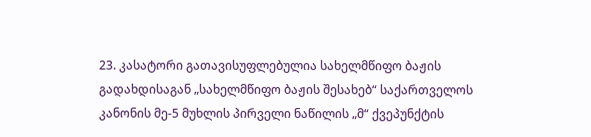23. კასატორი გათავისუფლებულია სახელმწიფო ბაჟის გადახდისაგან „სახელმწიფო ბაჟის შესახებ“ საქართველოს კანონის მე-5 მუხლის პირველი ნაწილის „მ“ ქვეპუნქტის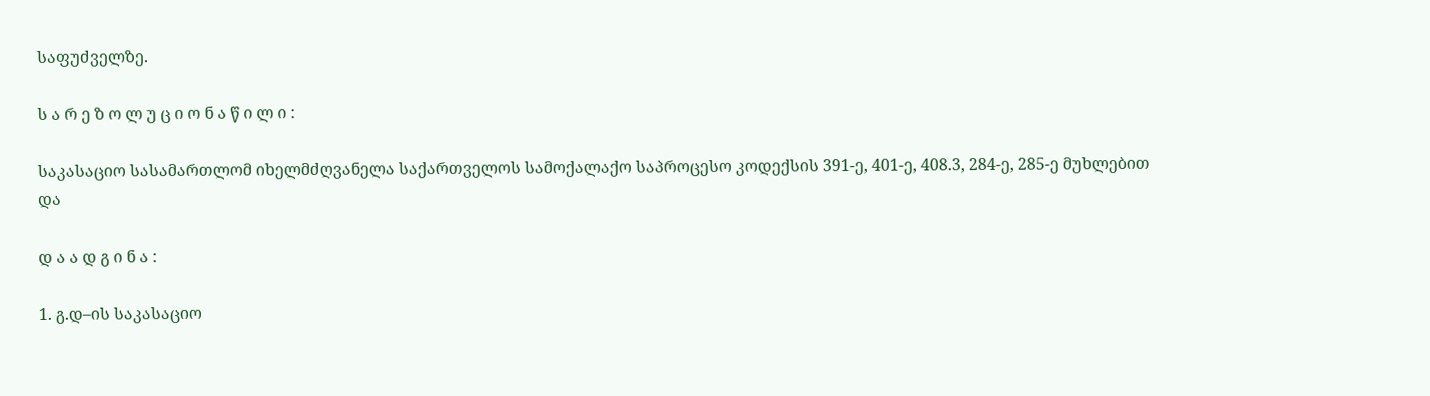საფუძველზე.

ს ა რ ე ზ ო ლ უ ც ი ო ნ ა წ ი ლ ი :

საკასაციო სასამართლომ იხელმძღვანელა საქართველოს სამოქალაქო საპროცესო კოდექსის 391-ე, 401-ე, 408.3, 284-ე, 285-ე მუხლებით და

დ ა ა დ გ ი ნ ა :

1. გ.დ–ის საკასაციო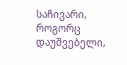საჩივარი, როგორც დაუშვებელი,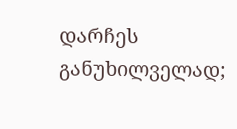დარჩეს განუხილველად;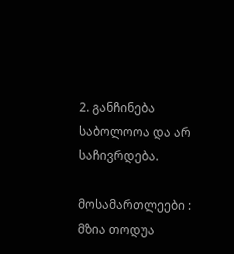2. განჩინება საბოლოოა და არ საჩივრდება.

მოსამართლეები : მზია თოდუა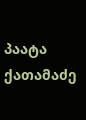პაატა ქათამაძე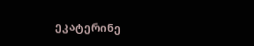ეკატერინე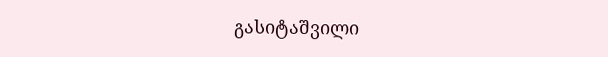გასიტაშვილი